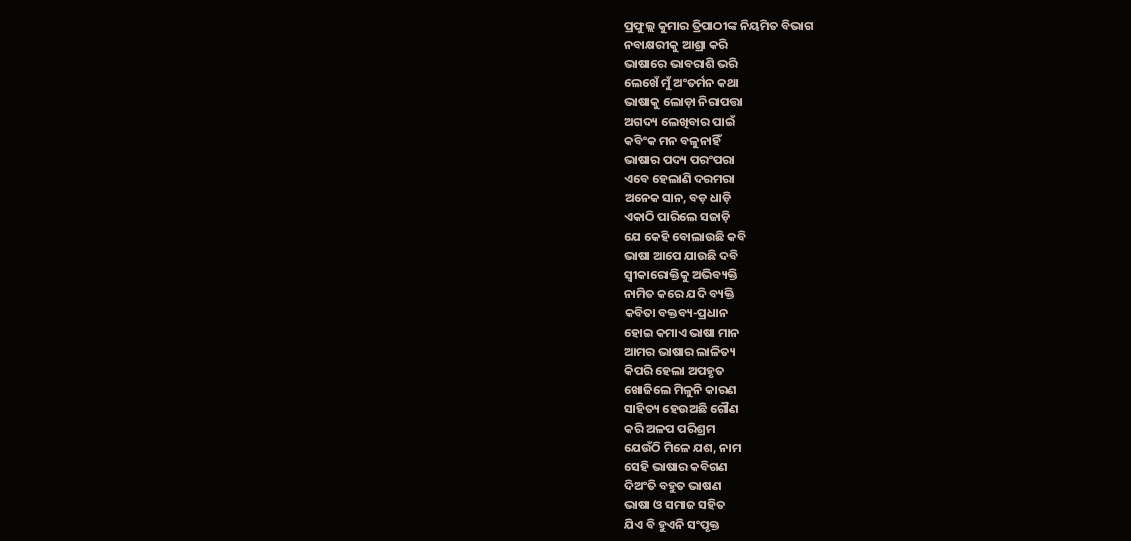ପ୍ରଫୁଲ୍ଲ କୁମାର ତ୍ରିପାଠୀଙ୍କ ନିୟମିତ ବିଭାଗ
ନବାକ୍ଷରୀକୁ ଆଶ୍ରା କରି
ଭାଷାରେ ଭାବରାଶି ଭରି
ଲେଖେଁ ମୁଁ ଅଂତର୍ମନ କଥା
ଭାଷାକୁ ଲୋଡ଼ା ନିରାପତ୍ତା
ଅଗଦ୍ୟ ଲେଖିବାର ପାଇଁ
କବିଂକ ମନ ବଳୁନାହିଁ
ଭାଷାର ପଦ୍ୟ ପରଂପରା
ଏବେ ହେଲାଣି ଦରମରା
ଅନେକ ସାନ, ବଡ଼ ଧାଡ଼ି
ଏକାଠି ପାରିଲେ ସଜାଡ଼ି
ଯେ କେହି ବୋଲାଉଛି କବି
ଭାଷା ଆପେ ଯାଉଛି ଦବି
ସ୍ବୀକାରୋକ୍ତିକୁ ଅଭିବ୍ୟକ୍ତି
ନାମିତ କରେ ଯଦି ବ୍ୟକ୍ତି
କବିତା ବକ୍ତବ୍ୟ-ପ୍ରଧାନ
ହୋଇ କମାଏ ଭାଷା ମାନ
ଆମର ଭାଷାର ଲାଳିତ୍ୟ
କିପରି ହେଲା ଅପହୃତ
ଖୋଜିଲେ ମିଳୁନି କାରଣ
ସାହିତ୍ୟ ହେଉଅଛି ଗୌଣ
କରି ଅଳପ ପରିଶ୍ରମ
ଯେଉଁଠି ମିଳେ ଯଶ, ନାମ
ସେହି ଭାଷାର କବିଗଣ
ଦିଅଂତି ବହୁତ ଭାଷଣ
ଭାଷା ଓ ସମାଜ ସହିତ
ଯିଏ ବି ହୁଏନି ସଂପୃକ୍ତ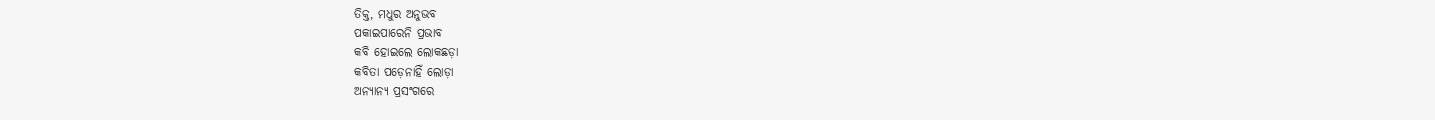ତିକ୍ତ, ମଧୁର ଅନୁଭବ
ପକାଇପାରେନି ପ୍ରଭାବ
କବି ହୋଇଲେ ଲୋକଛଡ଼ା
କବିତା ପଡ଼େନାହିଁ ଲୋଡ଼ା
ଅନ୍ୟାନ୍ୟ ପ୍ରସଂଗରେ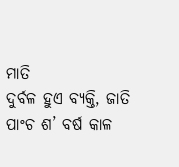ମାତି
ଦୁର୍ବଳ ହୁଏ ବ୍ୟକ୍ତି, ଜାତି
ପାଂଚ ଶ’ ବର୍ଷ କାଳ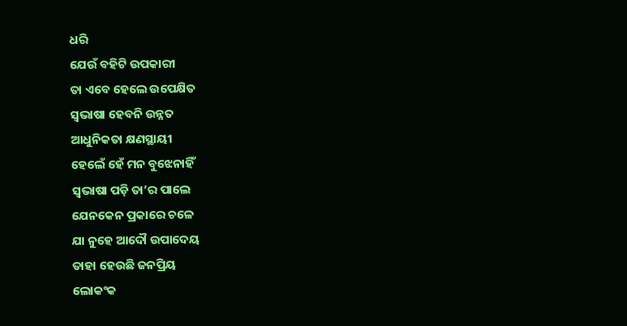ଧରି
ଯେଉଁ ବହିଟି ଉପକାରୀ
ତା ଏବେ ହେଲେ ଉପେକ୍ଷିତ
ସ୍ବଭାଷା ହେବନି ଉନ୍ନତ
ଆଧୁନିକତା କ୍ଷଣସ୍ଥାୟୀ
ହେଲେଁ ହେଁ ମନ ବୁଝେନାହିଁ
ସ୍ବଭାଷା ପଡ଼ି ତା’ର ପାଲେ
ଯେନକେନ ପ୍ରକାରେ ଚଳେ
ଯା ନୁହେ ଆଦୌ ଉପାଦେୟ
ତାହା ହେଉଛି ଜନପ୍ରିୟ
ଲୋକଂକ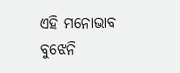ଏହି ମନୋଭାବ
ବୁଝେନି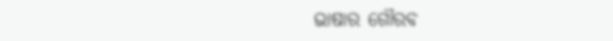ଭାଷାର ଗୌରବ